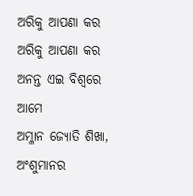ଅରିକୁ ଆପଣା କର
ଅରିକୁ ଆପଣା କର
ଅନନ୍ତ ଏଇ ବିଶ୍ୱରେ ଆମେ
ଅମ୍ଳାନ ଜ୍ୟୋତି ଶିଖା,
ଅଂଶୁମାନର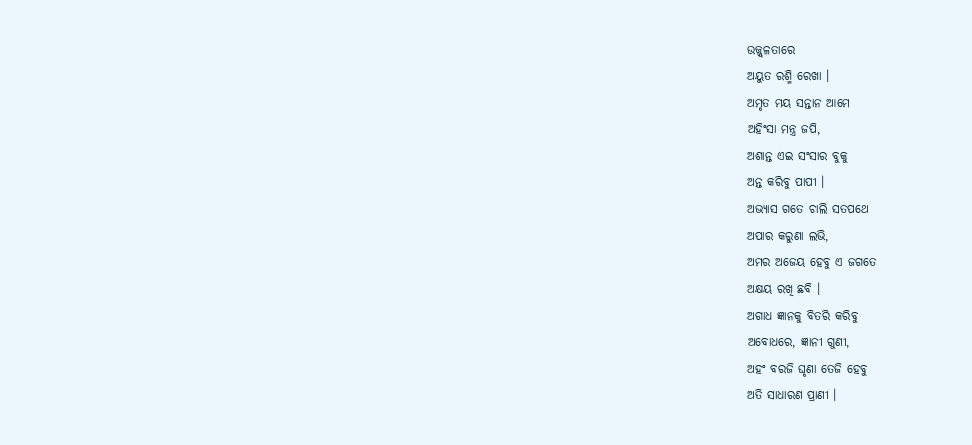ଉଜ୍ଜ୍ୱଳତାରେ
ଅୟୁତ ରଶ୍ମି ରେଖା ।
ଅମୃତ ମୟ ସନ୍ତାନ ଆମେ
ଅହିଂସା ମନ୍ତ୍ର ଜପି,
ଅଶାନ୍ତ ଏଇ ସଂସାର ବୁକୁ
ଅନ୍ତ କରିବୁ ପାପୀ ।
ଅଭ୍ୟାସ ଗତେ ଚାଲି ସତପଥେ
ଅପାର କରୁଣା ଲଭି,
ଅମର ଅଜେୟ ହେବୁ ଏ ଜଗତେ
ଅକ୍ଷୟ ରଖି ଛବି ।
ଅଗାଧ ଜ୍ଞାନକୁ ବିତରି କରିବୁ
ଅବୋଧରେ, ଜ୍ଞାନୀ ଗୁଣୀ,
ଅହଂ ବରଜି ଘୃଣା ତେଜି ହେବୁ
ଅତି ସାଧାରଣ ପ୍ରାଣୀ ।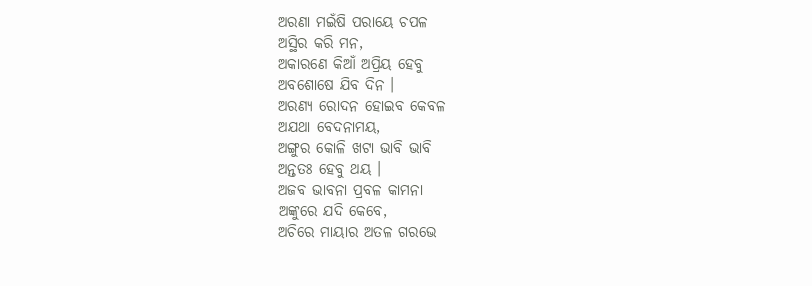ଅରଣା ମଇଁଷି ପରାୟେ ଚପଳ
ଅସ୍ଥିର କରି ମନ,
ଅକାରଣେ କିଆଁ ଅପ୍ରିୟ ହେବୁ
ଅବଶୋଷେ ଯିବ ଦିନ ।
ଅରଣ୍ୟ ରୋଦନ ହୋଇବ କେବଳ
ଅଯଥା ବେଦନାମୟ,
ଅଙ୍ଗୁର କୋଳି ଖଟା ଭାବି ଭାବି
ଅନ୍ତତଃ ହେବୁ ଥୟ ।
ଅଜବ ଭାବନା ପ୍ରବଳ କାମନା
ଅଙ୍କୁରେ ଯଦି କେବେ,
ଅଚିରେ ମାୟାର ଅତଳ ଗରଭେ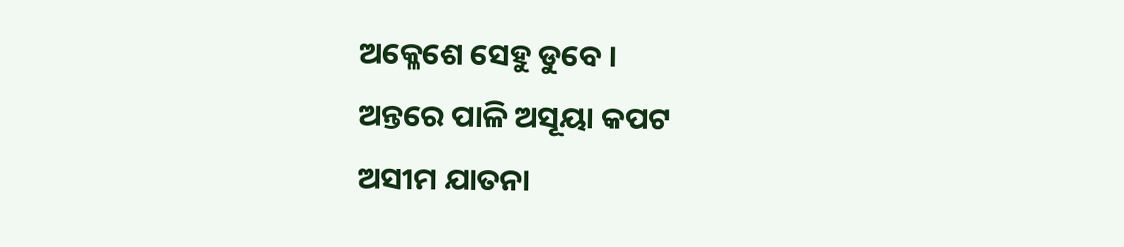ଅକ୍ଳେଶେ ସେହୁ ଡୁବେ ।
ଅନ୍ତରେ ପାଳି ଅସୂୟା କପଟ
ଅସୀମ ଯାତନା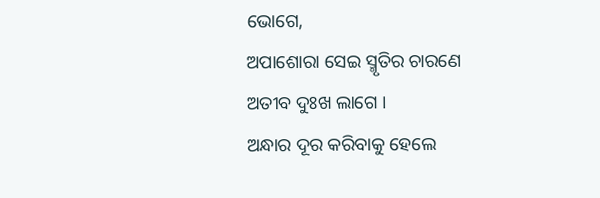ଭୋଗେ,
ଅପାଶୋରା ସେଇ ସ୍ମୃତିର ଚାରଣେ
ଅତୀବ ଦୁଃଖ ଲାଗେ ।
ଅନ୍ଧାର ଦୂର କରିବାକୁ ହେଲେ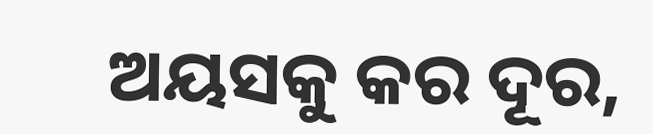ଅୟସକୁ କର ଦୂର,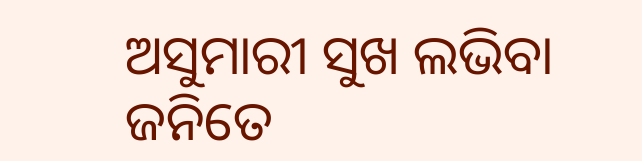ଅସୁମାରୀ ସୁଖ ଲଭିବା ଜନିତେ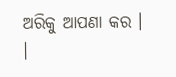ଅରିକୁ ଆପଣା କର । ।